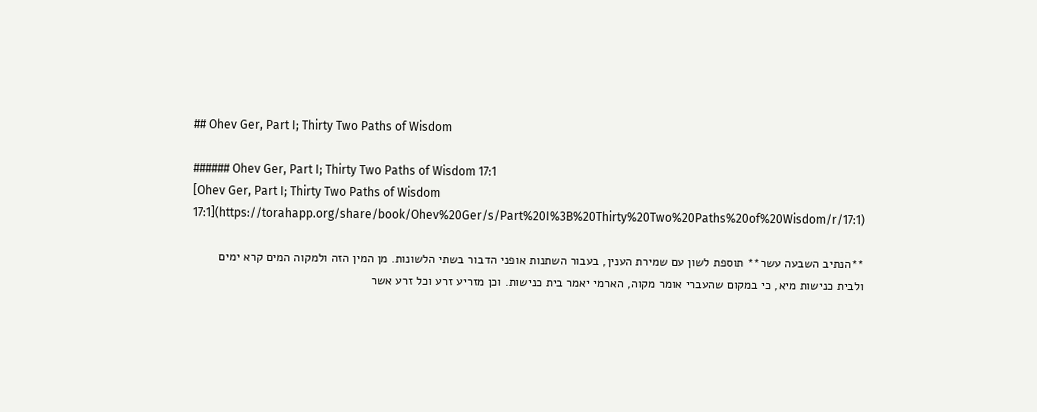## Ohev Ger, Part I; Thirty Two Paths of Wisdom

###### Ohev Ger, Part I; Thirty Two Paths of Wisdom 17:1
[Ohev Ger, Part I; Thirty Two Paths of Wisdom 17:1](https://torahapp.org/share/book/Ohev%20Ger/s/Part%20I%3B%20Thirty%20Two%20Paths%20of%20Wisdom/r/17:1)

**הנתיב השבעה עשר** תוספת לשון עם שמירת הענין, בעבור השתנות אופני הדבור בשתי הלשונות. מן המין הזה ולמקוה המים קרא ימים ולבית כנישות מיא, כי במקום שהעברי אומר מקוה, הארמי יאמר בית כנישות. וכן מזריע זרע וכל זרע אשר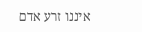איננו זרע אדם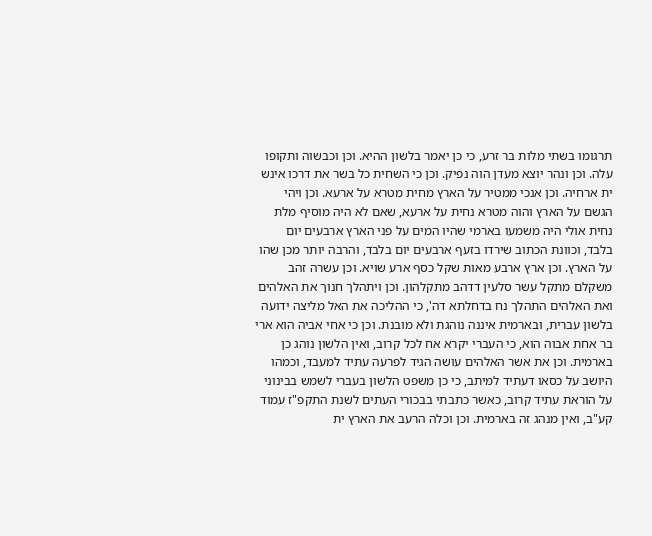תרגומו בשתי מלות בר זרע, כי כן יאמר בלשון ההיא. וכן וכבשוה ותקופו עלה. וכן ונהר יוצא מעדן הוה נפיק. וכן כי השחית כל בשר את דרכו אינש ית ארחיה. וכן אנכי ממטיר על הארץ מחית מטרא על ארעא. וכן ויהי הגשם על הארץ והוה מטרא נחית על ארעא, שאם לא היה מוסיף מלת נחית אולי היה משמעו בארמי שהיו המים על פני הארץ ארבעים יום בלבד, וכוונת הכתוב שירדו בזעף ארבעים יום בלבד, והרבה יותר מכן שהו על הארץ. וכן ארץ ארבע מאות שקל כסף ארע שויא. וכן עשרה זהב משקלם מתקל עשר סלעין דדהב מתקלהון. וכן ויתהלך חנוך את האלהים ואת האלהים התהלך נח בדחלתא דה', כי ההליכה את האל מליצה ידועה בלשון עברית, ובארמית איננה נוהגת ולא מובנת. וכן כי אחי אביה הוא ארי בר אחת אבוה הוא, כי העברי יקרא אח לכל קרוב, ואין הלשון נוהג כן בארמית. וכן את אשר האלהים עושה הגיד לפרעה עתיד למעבד, וכמהו היושב על כסאו דעתיד למיתב, כי כן משפט הלשון בעברי לשמש בבינוני על הוראת עתיד קרוב, כאשר כתבתי בבכורי העתים לשנת התקפ"ז עמוד קע"ב, ואין מנהג זה בארמית. וכן וכלה הרעב את הארץ ית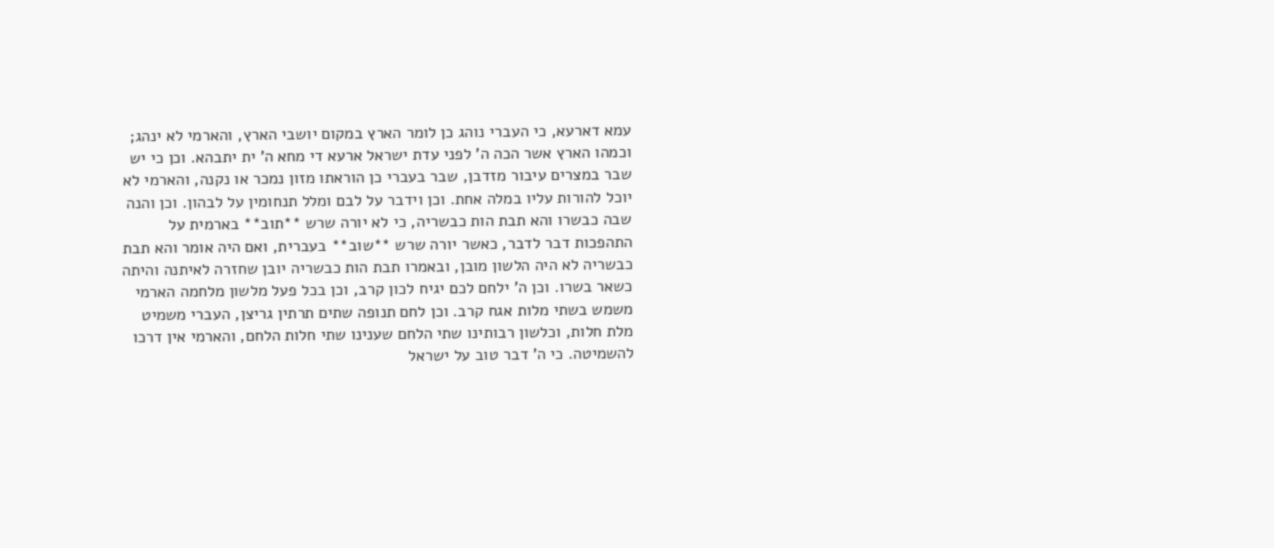עמא דארעא, כי העברי נוהג כן לומר הארץ במקום יושבי הארץ, והארמי לא ינהג; וכמהו הארץ אשר הכה ה' לפני עדת ישראל ארעא די מחא ה' ית יתבהא. וכן כי יש שבר במצרים עיבור מזדבן, שבר בעברי כן הוראתו מזון נמכר או נקנה, והארמי לא יוכל להורות עליו במלה אחת. וכן וידבר על לבם ומלל תנחומין על לבהון. וכן והנה שבה כבשרו והא תבת הות כבשריה, כי לא יורה שרש **תוב** בארמית על התהפכות דבר לדבר, כאשר יורה שרש **שוב** בעברית, ואם היה אומר והא תבת כבשריה לא היה הלשון מובן, ובאמרו תבת הות כבשריה יובן שחזרה לאיתנה והיתה כשאר בשרו. וכן ה' ילחם לכם יגיח לכון קרב, וכן בכל פעל מלשון מלחמה הארמי משמש בשתי מלות אגח קרב. וכן לחם תנופה שתים תרתין גריצן, העברי משמיט מלת חלות, וכלשון רבותינו שתי הלחם שענינו שתי חלות הלחם, והארמי אין דרכו להשמיטה. כי ה' דבר טוב על ישראל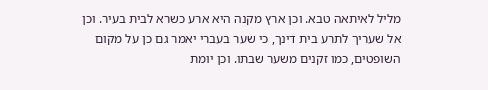מליל לאיתאה טבא. וכן ארץ מקנה היא ארע כשרא לבית בעיר. וכן אל שעריך לתרע בית דינך, כי שער בעברי יאמר גם כן על מקום השופטים, כמו זקנים משער שבתו. וכן יומת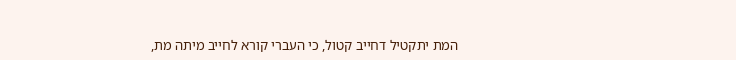המת יתקטיל דחייב קטול, כי העברי קורא לחייב מיתה מת,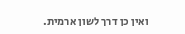ואין כן דרך לשון ארמית.